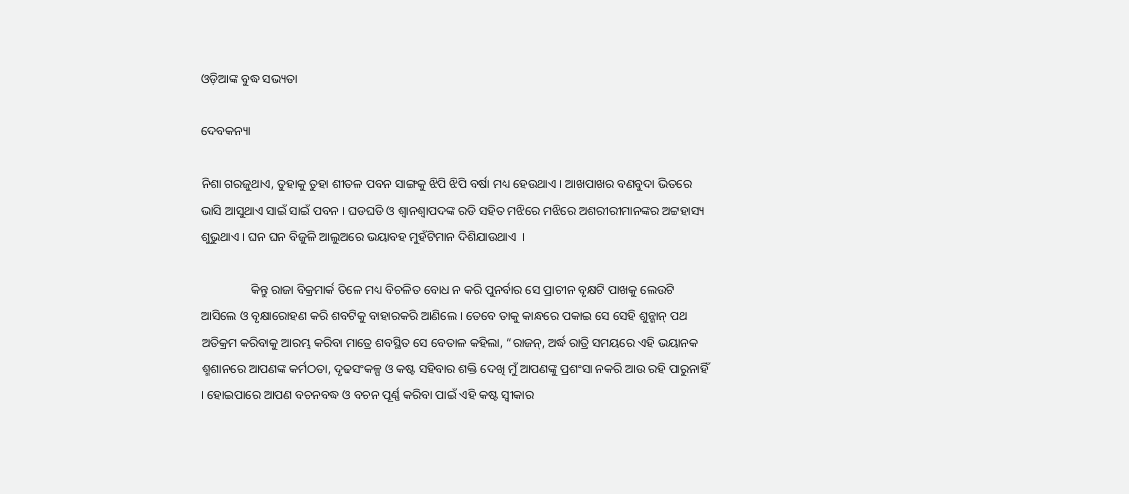ଓଡ଼ିଆଙ୍କ ବୁଦ୍ଧ ସଭ୍ୟତା

ଦେବକନ୍ୟା

ନିଶା ଗରଜୁଥାଏ, ତୁହାକୁ ତୁହା ଶୀତଳ ପବନ ସାଙ୍ଗକୁ ଝିପି ଝିପି ବର୍ଷା ମଧ୍ୟ ହେଉଥାଏ । ଆଖପାଖର ବଣବୁଦା ଭିତରେ ଭାସି ଆସୁଥାଏ ସାଇଁ ସାଇଁ ପବନ । ଘଡଘଡି ଓ ଶ୍ୱାନଶ୍ୱାପଦଙ୍କ ରଡି ସହିତ ମଝିରେ ମଝିରେ ଅଶରୀରୀମାନଙ୍କର ଅଟ୍ଟହାସ୍ୟ ଶୁଭୁଥାଏ । ଘନ ଘନ ବିଜୁଳି ଆଲୁଅରେ ଭୟାବହ ମୁହଁଟିମାନ ଦିଶିଯାଉଥାଏ  ।

                କିନ୍ତୁ ରାଜା ବିକ୍ରମାର୍କ ତିଳେ ମଧ୍ୟ ବିଚଳିତ ବୋଧ ନ କରି ପୁନର୍ବାର ସେ ପ୍ରାଚୀନ ବୃକ୍ଷଟି ପାଖକୁ ଲେଉଟି ଆସିଲେ ଓ ବୃକ୍ଷାରୋହଣ କରି ଶବଟିକୁ ବାହାରକରି ଆଣିଲେ । ତେବେ ତାକୁ କାନ୍ଧରେ ପକାଇ ସେ ସେହି ଶୁନ୍ଶାନ୍ ପଥ ଅତିକ୍ରମ କରିବାକୁ ଆରମ୍ଭ କରିବା ମାତ୍ରେ ଶବସ୍ଥିତ ସେ ବେତାଳ କହିଲା, “ରାଜନ୍, ଅର୍ଦ୍ଧ ରାତ୍ରି ସମୟରେ ଏହି ଭୟାନକ ଶ୍ମଶାନରେ ଆପଣଙ୍କ କର୍ମଠତା, ଦୃଢସଂକଳ୍ପ ଓ କଷ୍ଟ ସହିବାର ଶକ୍ତି ଦେଖି ମୁଁ ଆପଣଙ୍କୁ ପ୍ରଶଂସା ନକରି ଆଉ ରହି ପାରୁନାହିଁ । ହୋଇପାରେ ଆପଣ ବଚନବଦ୍ଧ ଓ ବଚନ ପୂର୍ଣ୍ଣ କରିବା ପାଇଁ ଏହି କଷ୍ଟ ସ୍ୱୀକାର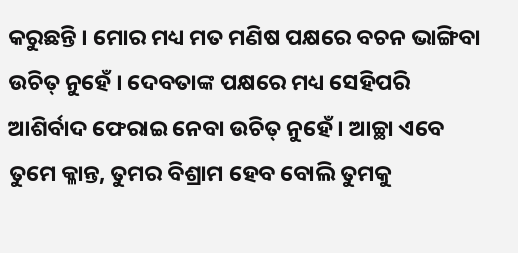କରୁଛନ୍ତି । ମୋର ମଧ୍ୟ ମତ ମଣିଷ ପକ୍ଷରେ ବଚନ ଭାଙ୍ଗିବା ଉଚିତ୍ ନୁହେଁ । ଦେବତାଙ୍କ ପକ୍ଷରେ ମଧ୍ୟ ସେହିପରି ଆଶିର୍ବାଦ ଫେରାଇ ନେବା ଉଚିତ୍ ନୁହେଁ । ଆଚ୍ଛା ଏବେ ତୁମେ କ୍ଳାନ୍ତ, ତୁମର ବିଶ୍ରାମ ହେବ ବୋଲି ତୁମକୁ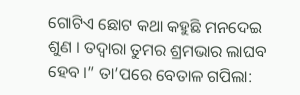ଗୋଟିଏ ଛୋଟ କଥା କହୁଛି ମନଦେଇ ଶୁଣ । ତଦ୍ୱାରା ତୁମର ଶ୍ରମଭାର ଲାଘବ ହେବ ।” ତା’ପରେ ବେତାଳ ଗପିଲା: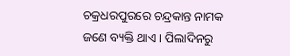ଚକ୍ରଧରପୁରରେ ଚନ୍ଦ୍ରକାନ୍ତ ନାମକ ଜଣେ ବ୍ୟକ୍ତି ଥାଏ । ପିଲାଦିନରୁ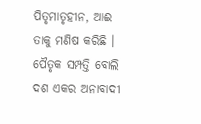ପିତୃମାତୃହୀନ, ଆଈ ତାକୁ ମଣିଷ କରିଛି । ପୈତୃକ ସମ୍ପତ୍ତି ବୋଲି ଦଶ ଏକର ଅନାବାଦୀ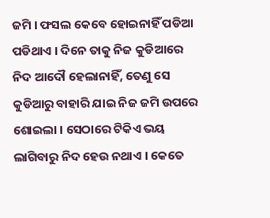ଜମି । ଫସଲ କେବେ ହୋଇନାହିଁ ପଡିଆ ପଡିଥାଏ । ଦିନେ ତାକୁ ନିଜ କୁଡିଆରେ ନିଦ ଆଦୌ ହେଲାନାହିଁ, ତେଣୁ ସେ କୁଡିଆରୁ ବାହାରି ଯାଇ ନିଜ ଜମି ଉପରେ ଶୋଇଲା । ସେଠାରେ ଟିକିଏ ଭୟ ଲାଗିବାରୁ ନିଦ ହେଉ ନଥାଏ । କେତେ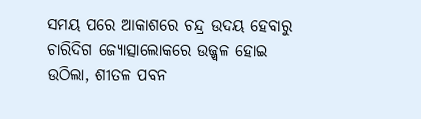ସମୟ ପରେ ଆକାଶରେ ଚନ୍ଦ୍ର ଉଦୟ ହେବାରୁ ଚାରିଦିଗ ଜ୍ୟୋତ୍ସାଲୋକରେ ଉଜ୍ଜ୍ୱଳ ହୋଇ ଉଠିଲା, ଶୀତଳ ପବନ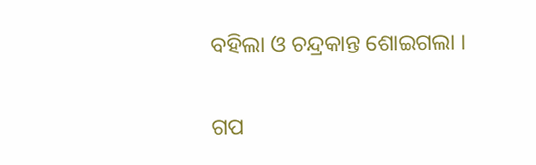ବହିଲା ଓ ଚନ୍ଦ୍ରକାନ୍ତ ଶୋଇଗଲା ।


ଗପ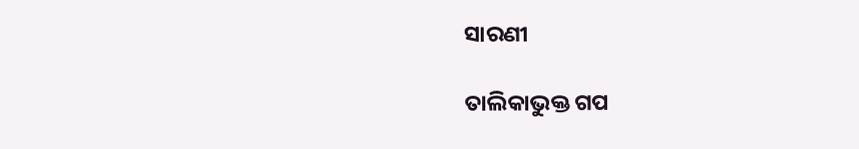ସାରଣୀ

ତାଲିକାଭୁକ୍ତ ଗପ